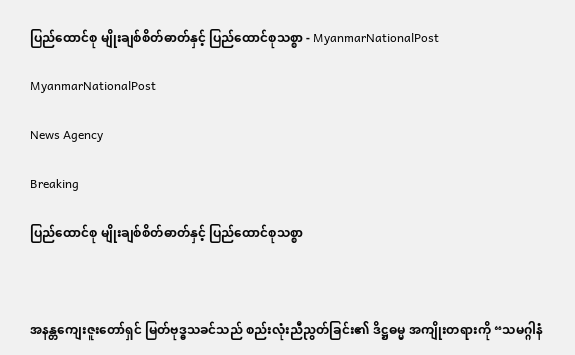ပြည်ထောင်စု မျိုးချစ်စိတ်ဓာတ်နှင့် ပြည်ထောင်စုသစ္စာ - MyanmarNationalPost

MyanmarNationalPost

News Agency

Breaking

ပြည်ထောင်စု မျိုးချစ်စိတ်ဓာတ်နှင့် ပြည်ထောင်စုသစ္စာ



အနန္တကျေးဇူးတော်ရှင် မြတ်ဗုဒ္ဓသခင်သည် စည်းလုံးညီညွတ်ခြင်း၏ ဒိဋ္ဌဓမ္မ အကျိုးတရားကို “သမဂ္ဂါနံ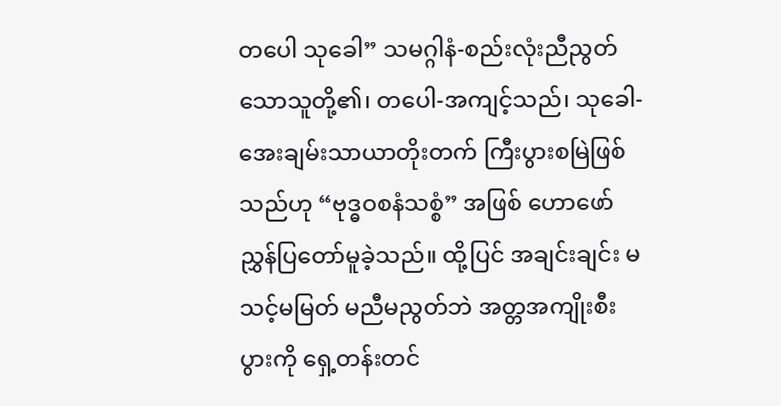တပေါ သုခေါ” သမဂ္ဂါနံ-စည်းလုံးညီညွတ် သောသူတို့၏၊ တပေါ-အကျင့်သည်၊ သုခေါ-အေးချမ်းသာယာတိုးတက် ကြီးပွားစမြဲဖြစ်သည်ဟု “ဗုဒ္ဓဝစနံသစ္စံ” အဖြစ် ဟောဖော်ညွှန်ပြတော်မူခဲ့သည်။ ထို့ပြင် အချင်းချင်း မသင့်မမြတ် မညီမညွတ်ဘဲ အတ္တအကျိုးစီးပွားကို ရှေ့တန်းတင်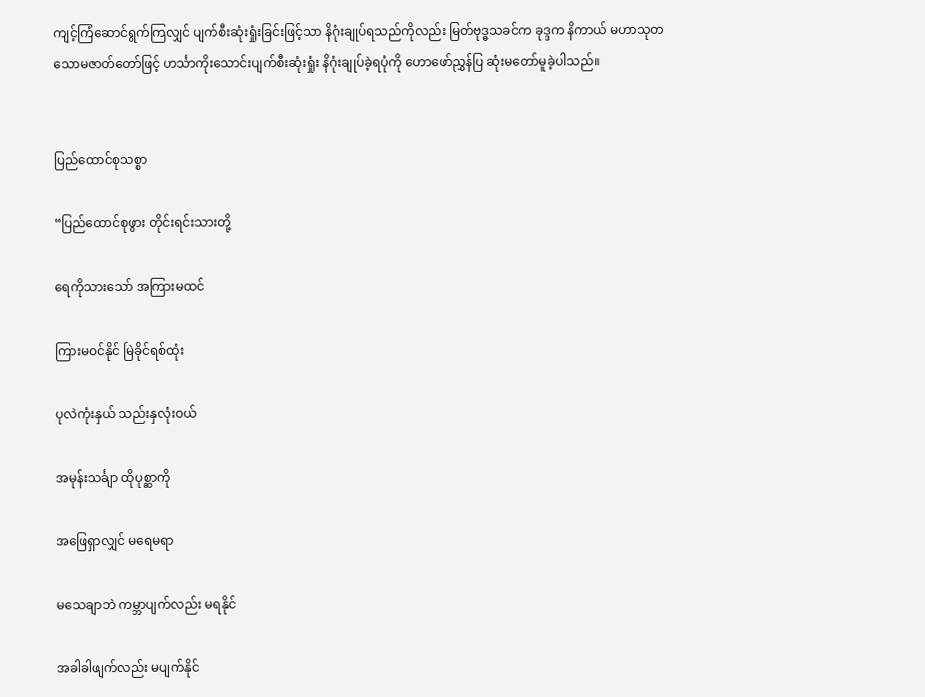ကျင့်ကြံဆောင်ရွက်ကြလျှင် ပျက်စီးဆုံးရှုံးခြင်းဖြင့်သာ နိဂုံးချုပ်ရသည်ကိုလည်း မြတ်ဗုဒ္ဓသခင်က ခုဒ္ဒက နိကာယ် မဟာသုတသောမဇာတ်တော်ဖြင့် ဟင်္သာကိုးသောင်းပျက်စီးဆုံးရှုံး နိဂုံးချုပ်ခဲ့ရပုံကို ဟောဖော်ညွှန်ပြ ဆုံးမတော်မူခဲ့ပါသည်။


ပြည်ထောင်စုသစ္စာ

“ပြည်ထောင်စုဖွား တိုင်းရင်းသားတို့

ရေကိုသားသော် အကြားမထင်

ကြားမဝင်နိုင် မြဲခိုင်ရစ်ထုံး

ပုလဲကုံးနှယ် သည်းနှလုံးဝယ်

အမုန်းသင်္ချာ ထိုပုစ္ဆာကို

အဖြေရှာလျှင် မရေမရာ

မသေချာဘဲ ကမ္ဘာပျက်လည်း မရနိုင်

အခါခါဖျက်လည်း မပျက်နိုင်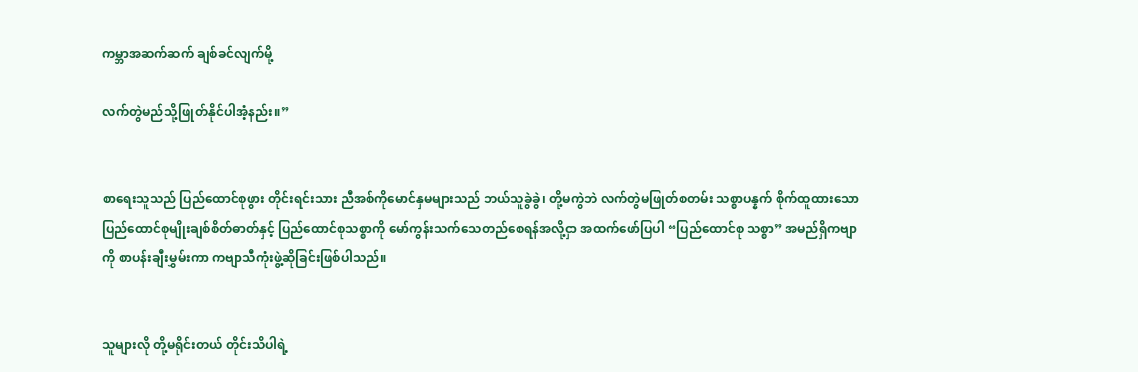ကမ္ဘာအဆက်ဆက် ချစ်ခင်လျက်မို့

လက်တွဲမည်သို့ဖြုတ်နိုင်ပါအံ့နည်း။”


စာရေးသူသည် ပြည်ထောင်စုဖွား တိုင်းရင်းသား ညီအစ်ကိုမောင်နှမများသည် ဘယ်သူခွဲခွဲ၊ တို့မကွဲဘဲ လက်တွဲမဖြုတ်စတမ်း သစ္စာပန္နက် စိုက်ထူထားသော ပြည်ထောင်စုမျိုးချစ်စိတ်ဓာတ်နှင့် ပြည်ထောင်စုသစ္စာကို မော်ကွန်းသက်သေတည်စေရန်အလို့ငှာ အထက်ဖော်ပြပါ “ပြည်ထောင်စု သစ္စာ” အမည်ရှိကဗျာကို စာပန်းချီးမွှမ်းကာ ကဗျာသီကုံးဖွဲ့ဆိုခြင်းဖြစ်ပါသည်။


သူများလို တို့မရိုင်းတယ် တိုင်းသိပါရဲ့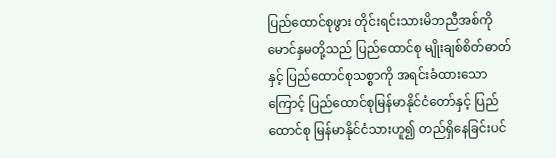ပြည်ထောင်စုဖွား တိုင်းရင်းသားမိဘညီအစ်ကို မောင်နှမတို့သည် ပြည်ထောင်စု မျိုးချစ်စိတ်ဓာတ်နှင့် ပြည်ထောင်စုသစ္စာကို အရင်းခံထားသောကြောင့် ပြည်ထောင်စုမြန်မာနိုင်ငံတော်နှင့် ပြည်ထောင်စု မြန်မာနိုင်ငံသားဟူ၍ တည်ရှိနေခြင်းပင်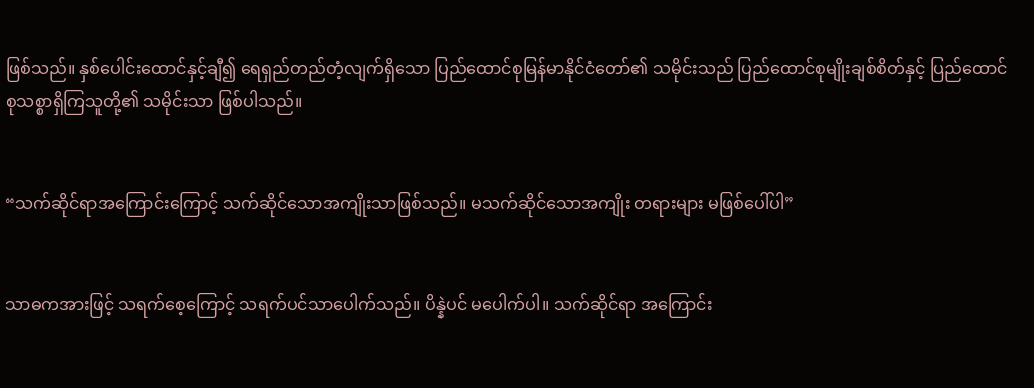ဖြစ်သည်။ နှစ်ပေါင်းထောင်နှင့်ချီ၍ ရေရှည်တည်တံ့လျက်ရှိသော ပြည်ထောင်စုမြန်မာနိုင်ငံတော်၏ သမိုင်းသည် ပြည်ထောင်စုမျိုးချစ်စိတ်နှင့် ပြည်ထောင်စုသစ္စာရှိကြသူတို့၏ သမိုင်းသာ ဖြစ်ပါသည်။


“သက်ဆိုင်ရာအကြောင်းကြောင့် သက်ဆိုင်သောအကျိုးသာဖြစ်သည်။ မသက်ဆိုင်သောအကျိုး တရားများ မဖြစ်ပေါ်ပါ”


သာဓကအားဖြင့် သရက်စေ့ကြောင့် သရက်ပင်သာပေါက်သည်။ ပိန္နဲပင် မပေါက်ပါ။ သက်ဆိုင်ရာ အကြောင်း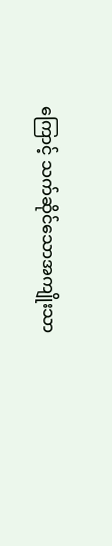ကြောင့် သက်ဆိုင်သောအကျိုးသာ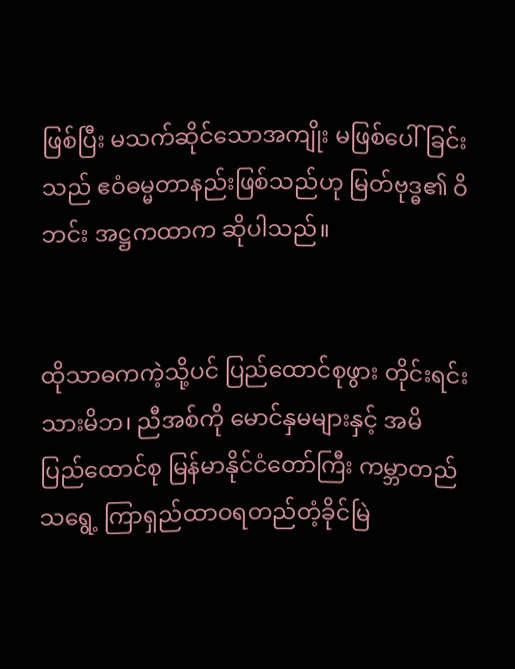ဖြစ်ပြီး မသက်ဆိုင်သောအကျိုး မဖြစ်ပေါ်ခြင်းသည် ဧဝံဓမ္မတာနည်းဖြစ်သည်ဟု မြတ်ဗုဒ္ဓ၏ ဝိဘင်း အဋ္ဌကထာက ဆိုပါသည်။


ထိုသာဓကကဲ့သို့ပင် ပြည်ထောင်စုဖွား တိုင်းရင်းသားမိဘ၊ ညီအစ်ကို မောင်နှမများနှင့် အမိ ပြည်ထောင်စု မြန်မာနိုင်ငံတော်ကြီး ကမ္ဘာတည်သရွေ့ ကြာရှည်ထာဝရတည်တံ့ခိုင်မြဲ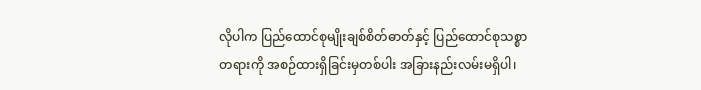လိုပါက ပြည်ထောင်စုမျိုးချစ်စိတ်ဓာတ်နှင့် ပြည်ထောင်စုသစ္စာတရားကို အစဉ်ထားရှိခြင်းမှတစ်ပါး အခြားနည်းလမ်းမရှိပါ၊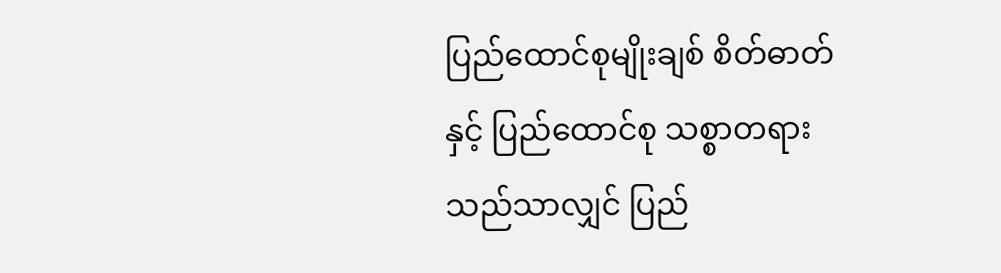ပြည်ထောင်စုမျိုးချစ် စိတ်ဓာတ်နှင့် ပြည်ထောင်စု သစ္စာတရားသည်သာလျှင် ပြည်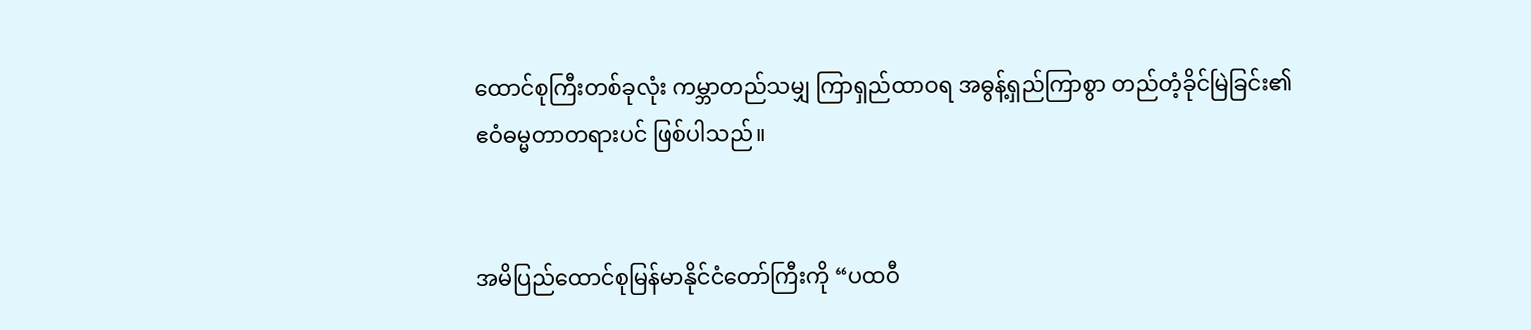ထောင်စုကြီးတစ်ခုလုံး ကမ္ဘာတည်သမျှ ကြာရှည်ထာဝရ အဓွန့်ရှည်ကြာစွာ တည်တံ့ခိုင်မြဲခြင်း၏ ဧဝံဓမ္မတာတရားပင် ဖြစ်ပါသည်။


အမိပြည်ထောင်စုမြန်မာနိုင်ငံတော်ကြီးကို “ပထဝီ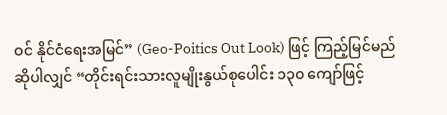ဝင် နိုင်ငံရေးအမြင်” (Geo-Poitics Out Look) ဖြင့် ကြည့်မြင်မည်ဆိုပါလျှင် “တိုင်းရင်းသားလူမျိုးနွယ်စုပေါင်း ၁၃၀ ကျော်ဖြင့်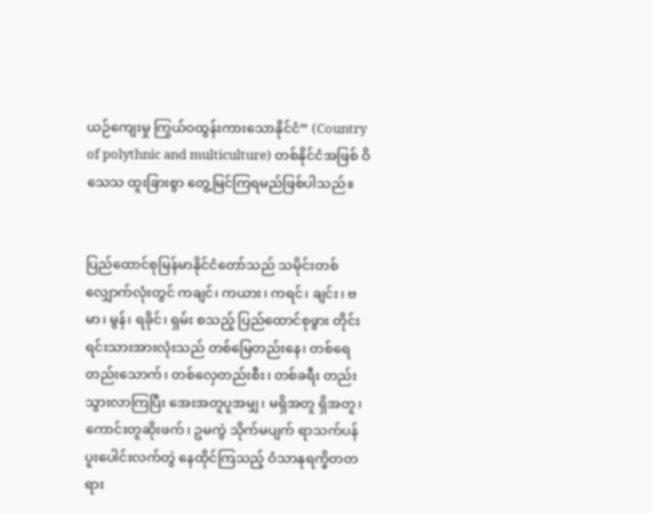ယဉ်ကျေးမှု ကြွယ်ဝထွန်းကားသောနိုင်ငံ” (Country of polythnic and multiculture) တစ်နိုင်ငံအဖြစ် ဝိသေသ ထူးခြားစွာ တွေ့မြင်ကြရမည်ဖြစ်ပါသည်။


ပြည်ထောင်စုမြန်မာနိုင်ငံတော်သည် သမိုင်းတစ်လျှောက်လုံးတွင် ကချင်၊ ကယား၊ ကရင်၊ ချင်း၊ ဗမာ၊ မွန်၊ ရခိုင်၊ ရှမ်း စသည့် ပြည်ထောင်စုဖွား တိုင်းရင်းသားအားလုံးသည် တစ်မြေတည်းနေ၊ တစ်ရေတည်းသောက်၊ တစ်လှေတည်းစီး၊ တစ်ခရီး တည်းသွားလာကြပြီး အေးအတူပူအမျှ၊ မရှိအတူ ရှိအတူ၊ ကောင်းတူဆိုးဖက်၊ ဥမကွဲ သိုက်မပျက် ရာသက်ပန် ပူးပေါင်းလက်တွဲ နေထိုင်ကြသည့် ဝံသာနုရက္ခိတတရား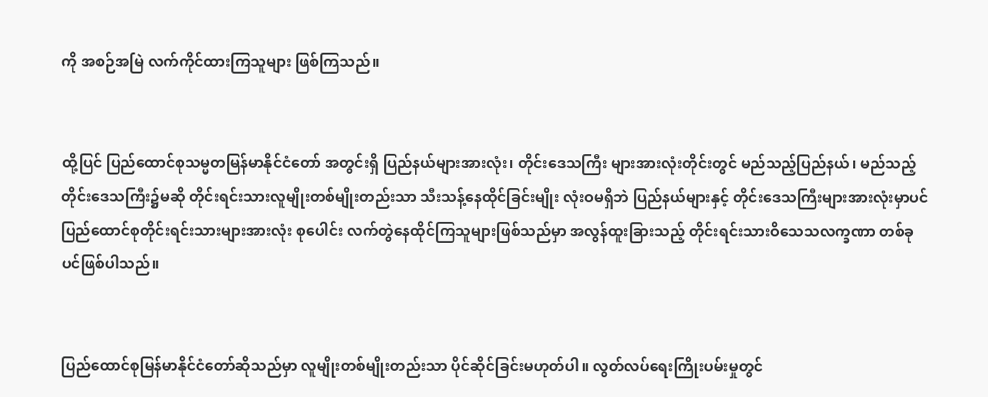ကို အစဉ်အမြဲ လက်ကိုင်ထားကြသူများ ဖြစ်ကြသည်။


ထို့ပြင် ပြည်ထောင်စုသမ္မတမြန်မာနိုင်ငံတော် အတွင်းရှိ ပြည်နယ်များအားလုံး၊ တိုင်းဒေသကြီး များအားလုံးတိုင်းတွင် မည်သည့်ပြည်နယ်၊ မည်သည့် တိုင်းဒေသကြီး၌မဆို တိုင်းရင်းသားလူမျိုးတစ်မျိုးတည်းသာ သီးသန့်နေထိုင်ခြင်းမျိုး လုံးဝမရှိဘဲ ပြည်နယ်များနှင့် တိုင်းဒေသကြီးများအားလုံးမှာပင် ပြည်ထောင်စုတိုင်းရင်းသားများအားလုံး စုပေါင်း လက်တွဲနေထိုင်ကြသူများဖြစ်သည်မှာ အလွန်ထူးခြားသည့် တိုင်းရင်းသားဝိသေသလက္ခဏာ တစ်ခုပင်ဖြစ်ပါသည်။


ပြည်ထောင်စုမြန်မာနိုင်ငံတော်ဆိုသည်မှာ လူမျိုးတစ်မျိုးတည်းသာ ပိုင်ဆိုင်ခြင်းမဟုတ်ပါ။ လွတ်လပ်ရေးကြိုးပမ်းမှုတွင်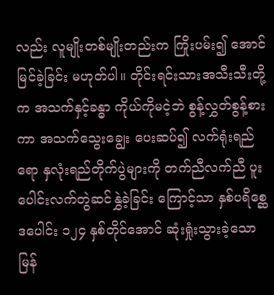လည်း လူမျိုးတစ်မျိုးတည်းက ကြိုးပမ်း၍ အောင်မြင်ခဲ့ခြင်း မဟုတ်ပါ။ တိုင်းရင်းသားအသီးသီးတို့က အသက်နှင့်ခန္ဓာ ကိုယ်ကိုမငဲ့ဘဲ စွန့်လွှတ်စွန့်စားကာ အသက်သွေးချွေး ပေးဆပ်၍ လက်ရုံးရည်ရော နှလုံးရည်တိုက်ပွဲများကို တက်ညီလက်ညီ ပူးပေါင်းလက်တွဲဆင်နွှဲခဲ့ခြင်း ကြောင့်သာ နှစ်ပရိစ္ဆေဒပေါင်း ၁၂၄ နှစ်တိုင်အောင် ဆုံးရှုံးသွားခဲ့သော မြန်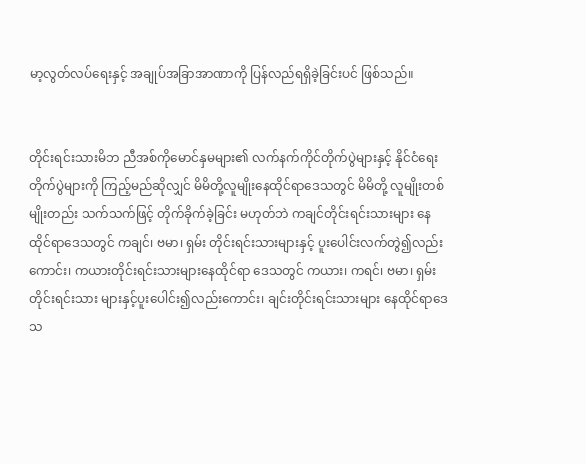မာ့လွတ်လပ်ရေးနှင့် အချုပ်အခြာအာဏာကို ပြန်လည်ရရှိခဲ့ခြင်းပင် ဖြစ်သည်။


တိုင်းရင်းသားမိဘ ညီအစ်ကိုမောင်နှမများ၏ လက်နက်ကိုင်တိုက်ပွဲများနှင့် နိုင်ငံရေးတိုက်ပွဲများကို ကြည့်မည်ဆိုလျှင် မိမိတို့လူမျိုးနေထိုင်ရာဒေသတွင် မိမိတို့ လူမျိုးတစ်မျိုးတည်း သက်သက်ဖြင့် တိုက်ခိုက်ခဲ့ခြင်း မဟုတ်ဘဲ ကချင်တိုင်းရင်းသားများ နေထိုင်ရာဒေသတွင် ကချင်၊ ဗမာ၊ ရှမ်း တိုင်းရင်းသားများနှင့် ပူးပေါင်းလက်တွဲ၍လည်းကောင်း၊ ကယားတိုင်းရင်းသားများနေထိုင်ရာ ဒေသတွင် ကယား၊ ကရင်၊ ဗမာ၊ ရှမ်းတိုင်းရင်းသား များနှင့်ပူးပေါင်း၍လည်းကောင်း၊ ချင်းတိုင်းရင်းသားများ နေထိုင်ရာဒေသ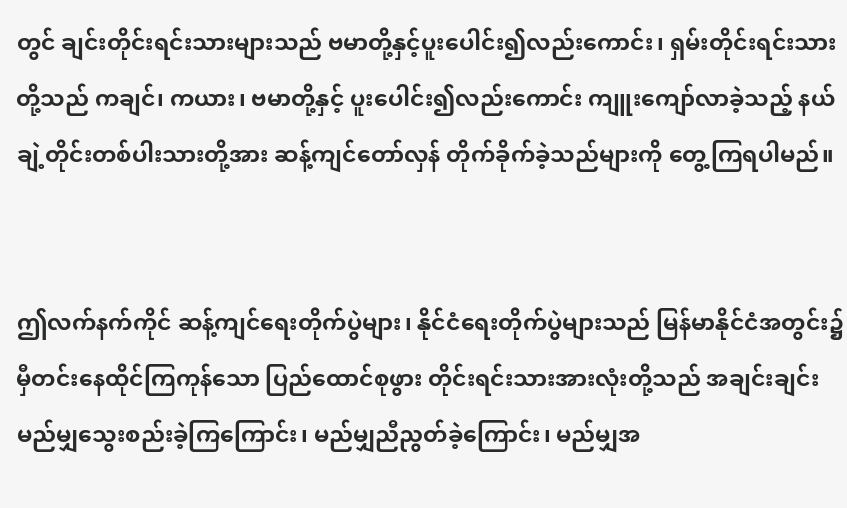တွင် ချင်းတိုင်းရင်းသားများသည် ဗမာတို့နှင့်ပူးပေါင်း၍လည်းကောင်း၊ ရှမ်းတိုင်းရင်းသားတို့သည် ကချင်၊ ကယား၊ ဗမာတို့နှင့် ပူးပေါင်း၍လည်းကောင်း ကျူးကျော်လာခဲ့သည့် နယ်ချဲ့တိုင်းတစ်ပါးသားတို့အား ဆန့်ကျင်တော်လှန် တိုက်ခိုက်ခဲ့သည်များကို တွေ့ကြရပါမည်။


ဤလက်နက်ကိုင် ဆန့်ကျင်ရေးတိုက်ပွဲများ၊ နိုင်ငံရေးတိုက်ပွဲများသည် မြန်မာနိုင်ငံအတွင်း၌ မှီတင်းနေထိုင်ကြကုန်သော ပြည်ထောင်စုဖွား တိုင်းရင်းသားအားလုံးတို့သည် အချင်းချင်းမည်မျှသွေးစည်းခဲ့ကြကြောင်း၊ မည်မျှညီညွတ်ခဲ့ကြောင်း၊ မည်မျှအ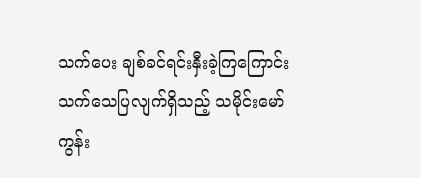သက်ပေး ချစ်ခင်ရင်းနှီးခဲ့ကြကြောင်း သက်သေပြလျက်ရှိသည့် သမိုင်းမော်ကွန်း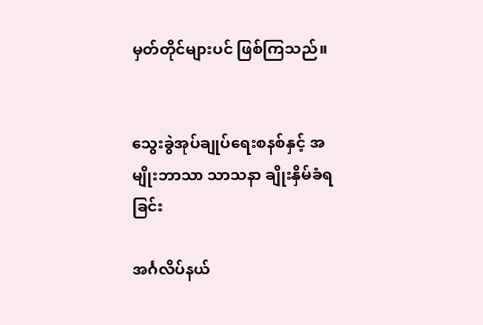မှတ်တိုင်များပင် ဖြစ်ကြသည်။


သွေးခွဲအုပ်ချုပ်ရေးစနစ်နှင့် အမျိုးဘာသာ သာသနာ ချိုးနှိမ်ခံရခြင်း

အင်္ဂလိပ်နယ်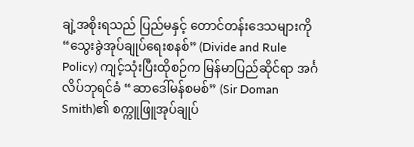ချဲ့အစိုးရသည် ပြည်မနှင့် တောင်တန်းဒေသများကို “သွေးခွဲအုပ်ချုပ်ရေးစနစ်” (Divide and Rule Policy) ကျင့်သုံးပြီးထိုစဉ်က မြန်မာပြည်ဆိုင်ရာ အင်္ဂလိပ်ဘုရင်ခံ “ဆာဒေါ်မန်စမစ်” (Sir Doman Smith)၏ စက္ကူဖြူအုပ်ချုပ်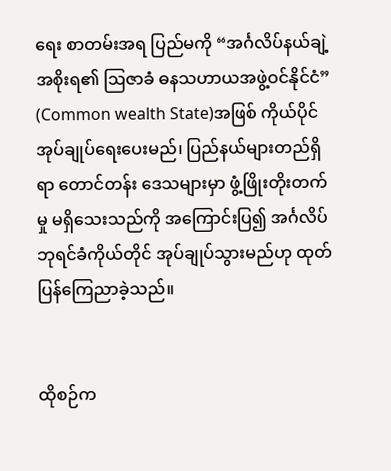ရေး စာတမ်းအရ ပြည်မကို “အင်္ဂလိပ်နယ်ချဲ့အစိုးရ၏ ဩဇာခံ ဓနသဟာယအဖွဲ့ဝင်နိုင်ငံ” (Common wealth State)အဖြစ် ကိုယ်ပိုင်အုပ်ချုပ်ရေးပေးမည်၊ ပြည်နယ်များတည်ရှိရာ တောင်တန်း ဒေသများမှာ ဖွံ့ဖြိုးတိုးတက်မှု မရှိသေးသည်ကို အကြောင်းပြ၍ အင်္ဂလိပ်ဘုရင်ခံကိုယ်တိုင် အုပ်ချုပ်သွားမည်ဟု ထုတ်ပြန်ကြေညာခဲ့သည်။


ထိုစဉ်က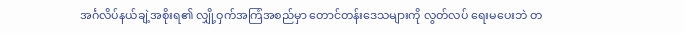အင်္ဂလိပ်နယ်ချဲ့အစိုးရ၏ လျှို့ဝှက်အကြံအစည်မှာ တောင်တန်းဒေသများကို လွတ်လပ် ရေးမပေးဘဲ တ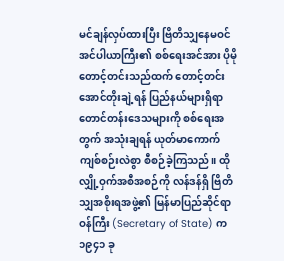မင်ချန်လှပ်ထားပြီး ဗြိတိသျှနေမဝင် အင်ပါယာကြီး၏ စစ်ရေးအင်အား ပိုမိုတောင့်တင်းသည်ထက် တောင့်တင်းအောင်တိုးချဲ့ရန် ပြည်နယ်များရှိရာ တောင်တန်းဒေသများကို စစ်ရေးအတွက် အသုံးချရန် ယုတ်မာကောက်ကျစ်စဉ်းလဲစွာ စီစဉ်ခဲ့ကြသည်။ ထိုလျှို့ဝှက်အစီအစဉ်ကို လန်ဒန်ရှိ ဗြိတိသျှအစိုးရအဖွဲ့၏ မြန်မာပြည်ဆိုင်ရာဝန်ကြီး (Secretary of State) က ၁၉၄၁ ခု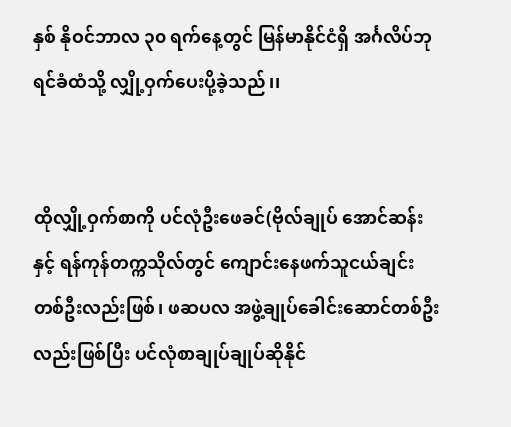နှစ် နိုဝင်ဘာလ ၃၀ ရက်နေ့တွင် မြန်မာနိုင်ငံရှိ အင်္ဂလိပ်ဘုရင်ခံထံသို့ လျှို့ဝှက်ပေးပို့ခဲ့သည်၊၊


ထိုလျှို့ဝှက်စာကို ပင်လုံဦးဖေခင်(ဗိုလ်ချုပ် အောင်ဆန်းနှင့် ရန်ကုန်တက္ကသိုလ်တွင် ကျောင်းနေဖက်သူငယ်ချင်းတစ်ဦးလည်းဖြစ်၊ ဖဆပလ အဖွဲ့ချုပ်ခေါင်းဆောင်တစ်ဦးလည်းဖြစ်ပြီး ပင်လုံစာချုပ်ချုပ်ဆိုနိုင်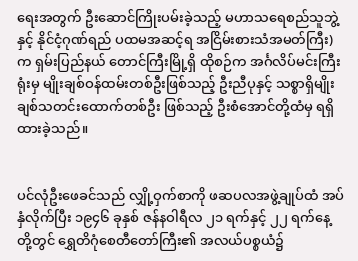ရေးအတွက် ဦးဆောင်ကြိုးပမ်းခဲ့သည့် မဟာသရေစည်သူဘွဲ့နှင့် နိုင်ငံ့ဂုဏ်ရည် ပထမအဆင့်ရ အငြိမ်းစားသံအမတ်ကြီး)က ရှမ်းပြည်နယ် တောင်ကြီးမြို့ရှိ ထိုစဉ်က အင်္ဂလိပ်မင်းကြီးရုံးမှ မျိုးချစ်ဝန်ထမ်းတစ်ဦးဖြစ်သည့် ဦးညီပုနှင့် သစ္စာရှိမျိုးချစ်သတင်းထောက်တစ်ဦး ဖြစ်သည့် ဦးစံအောင်တို့ထံမှ ရရှိထားခဲ့သည်။


ပင်လုံဦးဖေခင်သည် လျှို့ဝှက်စာကို ဖဆပလအဖွဲ့ချုပ်ထံ အပ်နှံလိုက်ပြီး ၁၉၄၆ ခုနှစ် ဇန်နဝါရီလ ၂၁ ရက်နှင့် ၂၂ ရက်နေ့တို့တွင် ရွှေတိဂုံစေတီတော်ကြီး၏ အလယ်ပစ္စယံ၌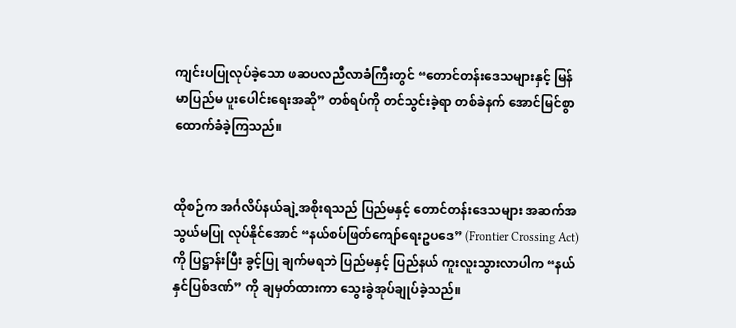ကျင်းပပြုလုပ်ခဲ့သော ဖဆပလညီလာခံကြီးတွင် “တောင်တန်းဒေသများနှင့် မြန်မာပြည်မ ပူးပေါင်းရေးအဆို” တစ်ရပ်ကို တင်သွင်းခဲ့ရာ တစ်ခဲနက် အောင်မြင်စွာ ထောက်ခံခဲ့ကြသည်။


ထိုစဉ်က အင်္ဂလိပ်နယ်ချဲ့အစိုးရသည် ပြည်မနှင့် တောင်တန်းဒေသများ အဆက်အသွယ်မပြု လုပ်နိုင်အောင် “နယ်စပ်ဖြတ်ကျော်ရေးဥပဒေ” (Frontier Crossing Act) ကို ပြဋ္ဌာန်းပြီး ခွင့်ပြု ချက်မရဘဲ ပြည်မနှင့် ပြည်နယ် ကူးလူးသွားလာပါက “နယ်နှင်ပြစ်ဒဏ်” ကို ချမှတ်ထားကာ သွေးခွဲအုပ်ချုပ်ခဲ့သည်။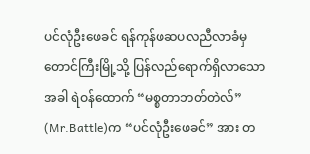ပင်လုံဦးဖေခင် ရန်ကုန်ဖဆပလညီလာခံမှ တောင်ကြီးမြို့သို့ ပြန်လည်ရောက်ရှိလာသောအခါ ရဲဝန်ထောက် “မစ္စတာဘတ်တဲလ်” (Mr.Battle)က “ပင်လုံဦးဖေခင်” အား တ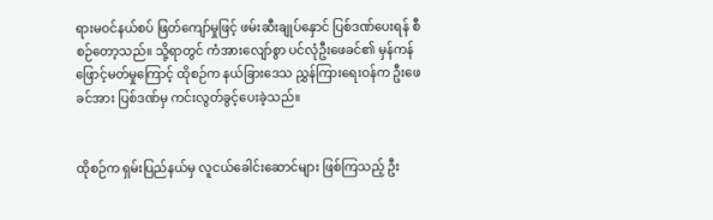ရားမဝင်နယ်စပ် ဖြတ်ကျော်မှုဖြင့် ဖမ်းဆီးချုပ်နှောင် ပြစ်ဒဏ်ပေးရန် စီစဉ်တော့သည်။ သို့ရာတွင် ကံအားလျော်စွာ ပင်လုံဦးဖေခင်၏ မှန်ကန်ဖြောင့်မတ်မှုကြောင့် ထိုစဉ်က နယ်ခြားဒေသ ညွှန်ကြားရေးဝန်က ဦးဖေခင်အား ပြစ်ဒဏ်မှ ကင်းလွတ်ခွင့်ပေးခဲ့သည်။


ထိုစဉ်က ရှမ်းပြည်နယ်မှ လူငယ်ခေါင်းဆောင်များ ဖြစ်ကြသည့် ဦး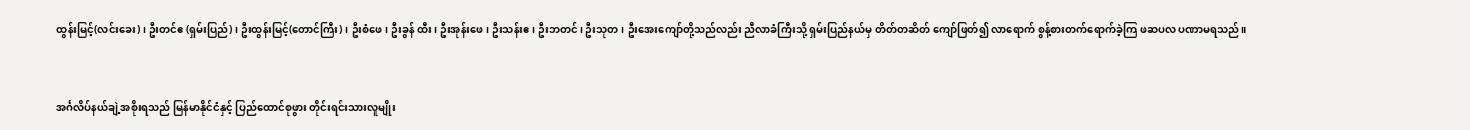ထွန်းမြင့်(လင်းခေး)၊ ဦးတင်ဧ (ရှမ်းပြည်)၊ ဦးထွန်းမြင့်(တောင်ကြီး)၊ ဦးစံဖေ၊ ဦးခွန် ထီး၊ ဦးအုန်းဖေ၊ ဦးသန်းဧ၊ ဦးဘတင်၊ ဦးသုတ၊ ဦးအေးကျော်တို့သည်လည်း ညီလာခံကြီးသို့ ရှမ်းပြည်နယ်မှ တိတ်တဆိတ် ကျော်ဖြတ်၍ လာရောက် စွန့်စားတက်ရောက်ခဲ့ကြ ဖဆပလ ပဏာမရသည်။


အင်္ဂလိပ်နယ်ချဲ့အစိုးရသည် မြန်မာနိုင်ငံနှင့် ပြည်ထောင်စုဖွား တိုင်းရင်းသားလူမျိုး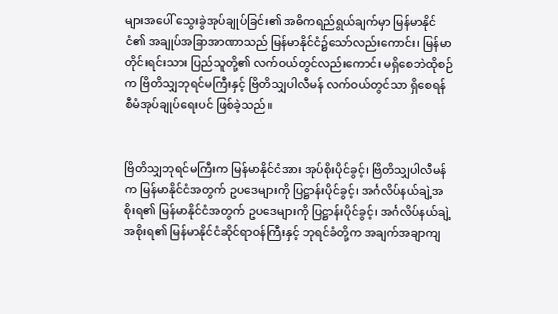များအပေါ် သွေးခွဲအုပ်ချုပ်ခြင်း၏ အဓိကရည်ရွယ်ချက်မှာ မြန်မာနိုင်ငံ၏ အချုပ်အခြာအာဏာသည် မြန်မာနိုင်ငံ၌သော်လည်းကောင်း၊ မြန်မာတိုင်းရင်းသား ပြည်သူတို့၏ လက်ဝယ်တွင်လည်းကောင်း မရှိစေဘဲထိုစဉ်က ဗြိတိသျှဘုရင်မကြီးနှင့် ဗြိတိသျှပါလီမန် လက်ဝယ်တွင်သာ ရှိစေရန် စီမံအုပ်ချုပ်ရေးပင် ဖြစ်ခဲ့သည်။


ဗြိတိသျှဘုရင်မကြီးက မြန်မာနိုင်ငံအား အုပ်စိုးပိုင်ခွင့်၊ ဗြိတိသျှပါလီမန်က မြန်မာနိုင်ငံအတွက် ဥပဒေများကို ပြဋ္ဌာန်းပိုင်ခွင့်၊ အင်္ဂလိပ်နယ်ချဲ့အစိုးရ၏ မြန်မာနိုင်ငံအတွက် ဥပဒေများကို ပြဋ္ဌာန်းပိုင်ခွင့်၊ အင်္ဂလိပ်နယ်ချဲ့အစိုးရ၏ မြန်မာနိုင်ငံဆိုင်ရာဝန်ကြီးနှင့် ဘုရင်ခံတို့က အချက်အချာကျ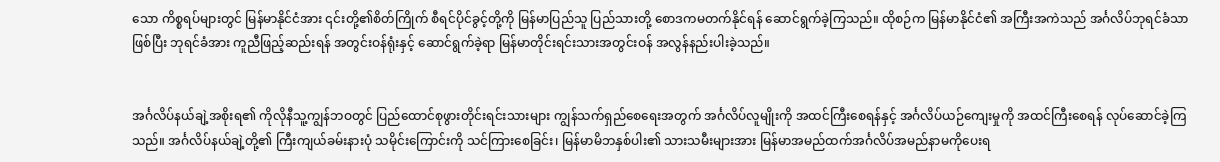သော ကိစ္စရပ်များတွင် မြန်မာနိုင်ငံအား ၎င်းတို့၏စိတ်ကြိုက် စီရင်ပိုင်ခွင့်တို့ကို မြန်မာပြည်သူ ပြည်သားတို့ စောဒကမတက်နိုင်ရန် ဆောင်ရွက်ခဲ့ကြသည်။ ထိုစဉ်က မြန်မာနိုင်ငံ၏ အကြီးအကဲသည် အင်္ဂလိပ်ဘုရင်ခံသာဖြစ်ပြီး ဘုရင်ခံအား ကူညီဖြည့်ဆည်းရန် အတွင်းဝန်ရုံးနှင့် ဆောင်ရွက်ခဲ့ရာ မြန်မာတိုင်းရင်းသားအတွင်းဝန် အလွန်နည်းပါးခဲ့သည်။


အင်္ဂလိပ်နယ်ချဲ့အစိုးရ၏ ကိုလိုနီသူ့ကျွန်ဘဝတွင် ပြည်ထောင်စုဖွားတိုင်းရင်းသားများ ကျွန်သက်ရှည်စေရေးအတွက် အင်္ဂလိပ်လူမျိုးကို အထင်ကြီးစေရန်နှင့် အင်္ဂလိပ်ယဉ်ကျေးမှုကို အထင်ကြီးစေရန် လုပ်ဆောင်ခဲ့ကြသည်။ အင်္ဂလိပ်နယ်ချဲ့တို့၏ ကြီးကျယ်ခမ်းနားပုံ သမိုင်းကြောင်းကို သင်ကြားစေခြင်း၊ မြန်မာမိဘနှစ်ပါး၏ သားသမီးများအား မြန်မာအမည်ထက်အင်္ဂလိပ်အမည်နာမကိုပေးရ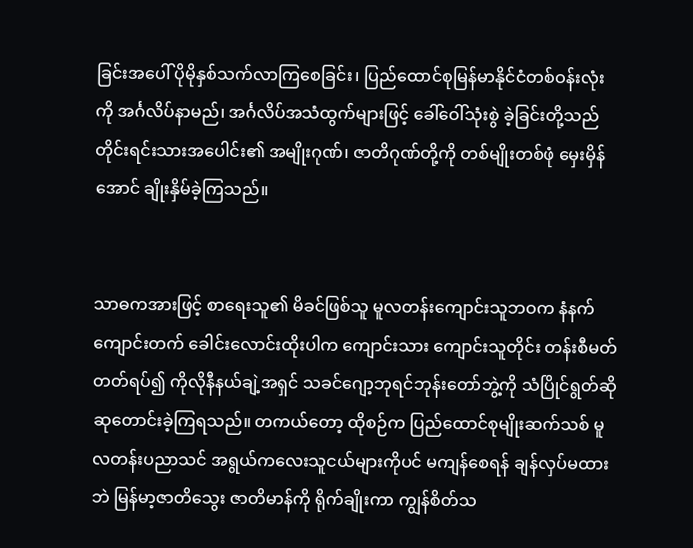ခြင်းအပေါ် ပိုမိုနှစ်သက်လာကြစေခြင်း၊ ပြည်ထောင်စုမြန်မာနိုင်ငံတစ်ဝန်းလုံးကို အင်္ဂလိပ်နာမည်၊ အင်္ဂလိပ်အသံထွက်များဖြင့် ခေါ်ဝေါ်သုံးစွဲ ခဲ့ခြင်းတို့သည် တိုင်းရင်းသားအပေါင်း၏ အမျိုးဂုဏ်၊ ဇာတိဂုဏ်တို့ကို တစ်မျိုးတစ်ဖုံ မှေးမှိန်အောင် ချိုးနှိမ်ခဲ့ကြသည်။


သာဓကအားဖြင့် စာရေးသူ၏ မိခင်ဖြစ်သူ မူလတန်းကျောင်းသူဘဝက နံနက်ကျောင်းတက် ခေါင်းလောင်းထိုးပါက ကျောင်းသား ကျောင်းသူတိုင်း တန်းစီမတ်တတ်ရပ်၍ ကိုလိုနီနယ်ချဲ့အရှင် သခင်ဂျော့ဘုရင်ဘုန်းတော်ဘွဲ့ကို သံပြိုင်ရွတ်ဆို ဆုတောင်းခဲ့ကြရသည်။ တကယ်တော့ ထိုစဉ်က ပြည်ထောင်စုမျိုးဆက်သစ် မူလတန်းပညာသင် အရွယ်ကလေးသူငယ်များကိုပင် မကျန်စေရန် ချန်လှပ်မထားဘဲ မြန်မာ့ဇာတိသွေး ဇာတိမာန်ကို ရိုက်ချိုးကာ ကျွန်စိတ်သ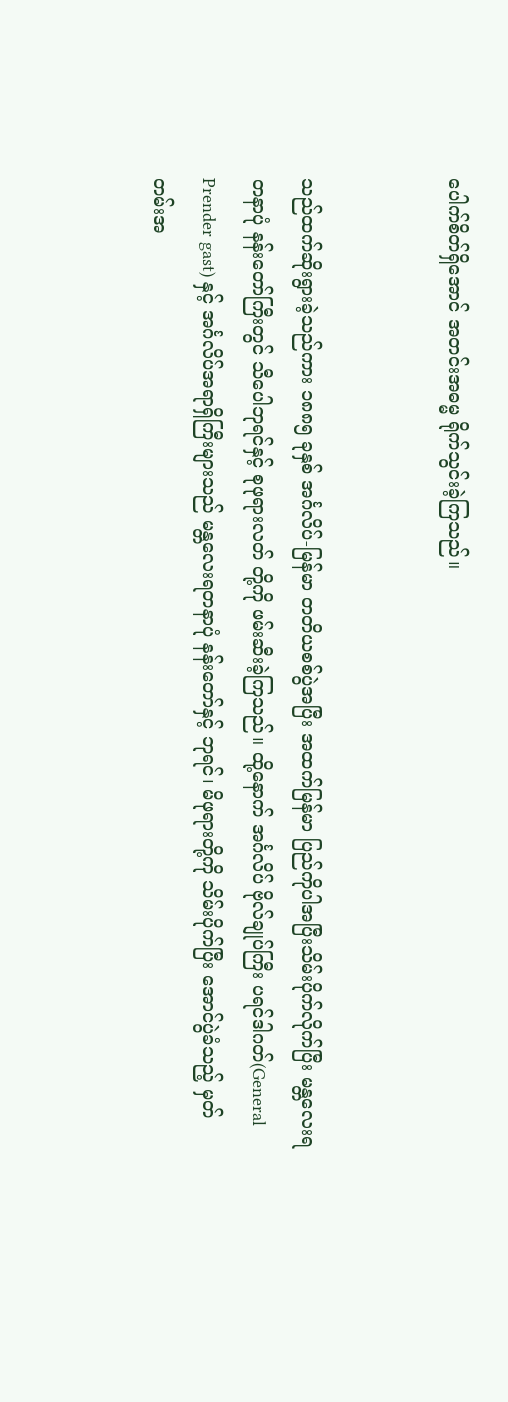ပေါက်စိတ်ရှိအောင် အတင်းအဓမ္မ ရိုက်သွင်းခဲ့ကြသည်။


သည်ထက်ဆိုးရွားခဲ့သည်ကား ၁၈၈၅ ခုနှစ် အင်္ဂလိပ်-မြန်မာ တတိယစစ်ပွဲအပြီး အထက်မြန်မာ ပြည်ကိုပါအပြီးသိမ်းပိုက်လိုက်ပြီး မန္တလေးရတနာပုံ နန်းတော်ကြီးတွင် သီပေါဘုရင်နှင့် စုဖုရားလတ် တို့ကို ဖမ်းဆီးခဲ့ကြသည်။ ထို့နောက် အင်္ဂလိပ် ဗိုလ်ချုပ်ကြီး ပရင်ဒါဂတ်(General Prender gast) နှင့် အင်္ဂလိပ်အရာရှိကြီးများသည် မန္တလေးရတနာပုံ နန်းတော်နှင့် ဘုရင်၊ မိဖုရားတို့ကို သိမ်းပိုက်ပြီး အောင်ပွဲခံသည့် မှတ်တမ်းအ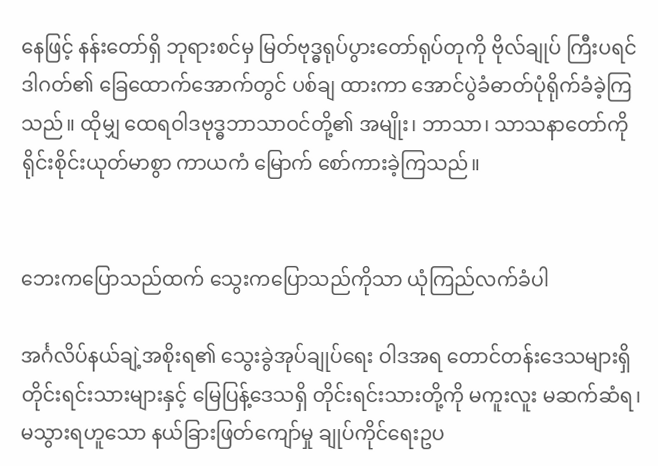နေဖြင့် နန်းတော်ရှိ ဘုရားစင်မှ မြတ်ဗုဒ္ဓရုပ်ပွားတော်ရုပ်တုကို ဗိုလ်ချုပ် ကြီးပရင်ဒါဂတ်၏ ခြေထောက်အောက်တွင် ပစ်ချ ထားကာ အောင်ပွဲခံဓာတ်ပုံရိုက်ခံခဲ့ကြသည်။ ထိုမျှ ထေရဝါဒဗုဒ္ဓဘာသာဝင်တို့၏ အမျိုး၊ ဘာသာ၊ သာသနာတော်ကို ရိုင်းစိုင်းယုတ်မာစွာ ကာယကံ မြောက် စော်ကားခဲ့ကြသည်။


ဘေးကပြောသည်ထက် သွေးကပြောသည်ကိုသာ ယုံကြည်လက်ခံပါ

အင်္ဂလိပ်နယ်ချဲ့အစိုးရ၏ သွေးခွဲအုပ်ချုပ်ရေး ဝါဒအရ တောင်တန်းဒေသများရှိ တိုင်းရင်းသားများနှင့် မြေပြန့်ဒေသရှိ တိုင်းရင်းသားတို့ကို မကူးလူး မဆက်ဆံရ၊ မသွားရဟူသော နယ်ခြားဖြတ်ကျော်မှု ချုပ်ကိုင်ရေးဥပ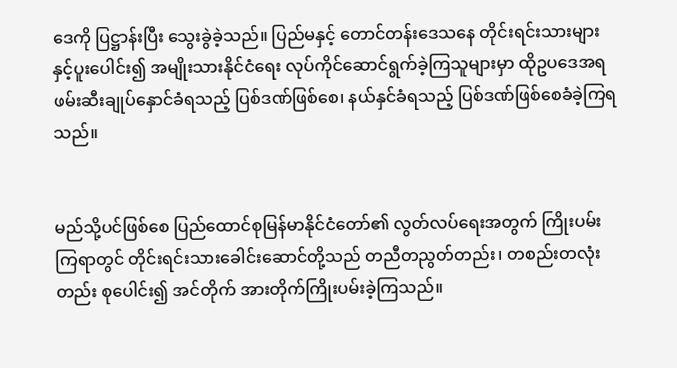ဒေကို ပြဋ္ဌာန်းပြီး သွေးခွဲခဲ့သည်။ ပြည်မနှင့် တောင်တန်းဒေသနေ တိုင်းရင်းသားများနှင့်ပူးပေါင်း၍ အမျိုးသားနိုင်ငံရေး လုပ်ကိုင်ဆောင်ရွက်ခဲ့ကြသူများမှာ ထိုဥပဒေအရ ဖမ်းဆီးချုပ်နှောင်ခံရသည့် ပြစ်ဒဏ်ဖြစ်စေ၊ နယ်နှင်ခံရသည့် ပြစ်ဒဏ်ဖြစ်စေခံခဲ့ကြရသည်။


မည်သို့ပင်ဖြစ်စေ ပြည်ထောင်စုမြန်မာနိုင်ငံတော်၏ လွတ်လပ်ရေးအတွက် ကြိုးပမ်းကြရာတွင် တိုင်းရင်းသားခေါင်းဆောင်တို့သည် တညီတညွတ်တည်း၊ တစည်းတလုံးတည်း စုပေါင်း၍ အင်တိုက် အားတိုက်ကြိုးပမ်းခဲ့ကြသည်။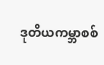ဒုတိယကမ္ဘာစစ်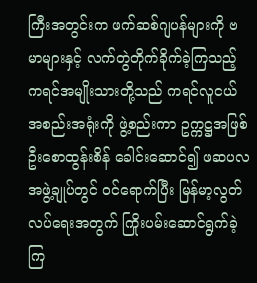ကြီးအတွင်းက ဖက်ဆစ်ဂျပန်များကို ဗမာများနှင့် လက်တွဲတိုက်ခိုက်ခဲ့ကြသည့် ကရင်အမျိုးသားတို့သည် ကရင်လူငယ်အစည်းအရုံးကို ဖွဲ့စည်းကာ ဥက္ကဋ္ဌအဖြစ် ဦးစောထွန်းစိန် ခေါင်းဆောင်၍ ဖဆပလအဖွဲ့ချုပ်တွင် ဝင်ရောက်ပြီး မြန်မာ့လွတ်လပ်ရေးအတွက် ကြိုးပမ်းဆောင်ရွက်ခဲ့ကြ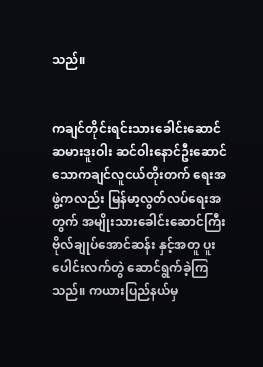သည်။


ကချင်တိုင်းရင်းသားခေါင်းဆောင် ဆမားဒူးဝါး ဆင်ဝါးနောင်ဦးဆောင်သောကချင်လူငယ်တိုးတက် ရေးအဖွဲ့ကလည်း မြန်မာ့လွတ်လပ်ရေးအတွက် အမျိုးသားခေါင်းဆောင်ကြီး ဗိုလ်ချုပ်အောင်ဆန်း နှင့်အတူ ပူးပေါင်းလက်တွဲ ဆောင်ရွက်ခဲ့ကြသည်။ ကယားပြည်နယ်မှ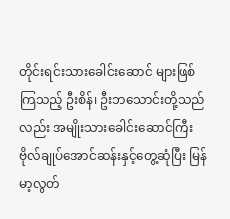တိုင်းရင်းသားခေါင်းဆောင် များဖြစ်ကြသည့် ဦးစိန်၊ ဦးဘသောင်းတို့သည်လည်း အမျိုးသားခေါင်းဆောင်ကြီး ဗိုလ်ချုပ်အောင်ဆန်းနှင့်တွေ့ဆုံပြီး မြန်မာ့လွတ်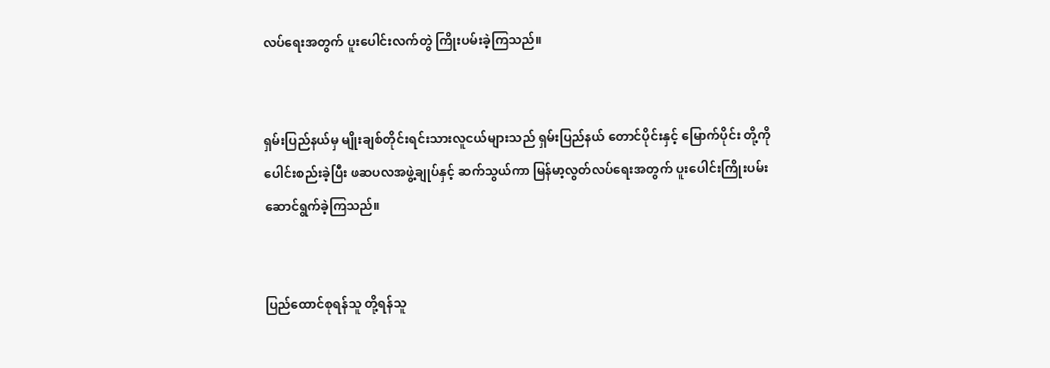လပ်ရေးအတွက် ပူးပေါင်းလက်တွဲ ကြိုးပမ်းခဲ့ကြသည်။


ရှမ်းပြည်နယ်မှ မျိုးချစ်တိုင်းရင်းသားလူငယ်များသည် ရှမ်းပြည်နယ် တောင်ပိုင်းနှင့် မြောက်ပိုင်း တို့ကို ပေါင်းစည်းခဲ့ပြီး ဖဆပလအဖွဲ့ချုပ်နှင့် ဆက်သွယ်ကာ မြန်မာ့လွတ်လပ်ရေးအတွက် ပူးပေါင်းကြိုးပမ်းဆောင်ရွက်ခဲ့ကြသည်။


ပြည်ထောင်စုရန်သူ တို့ရန်သူ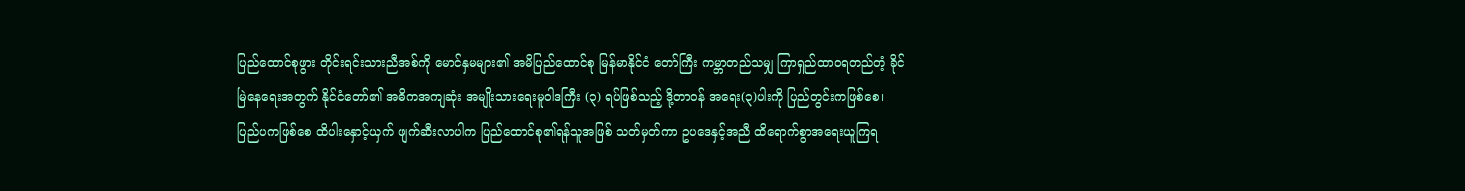ပြည်ထောင်စုဖွား တိုင်းရင်းသားညီအစ်ကို မောင်နှမများ၏ အမိပြည်ထောင်စု မြန်မာနိုင်ငံ တော်ကြီး ကမ္ဘာတည်သမျှ ကြာရှည်ထာဝရတည်တံ့ ခိုင်မြဲနေရေးအတွက် နိုင်ငံတော်၏ အဓိကအကျဆုံး အမျိုးသားရေးမူဝါဒကြီး (၃) ရပ်ဖြစ်သည့် ဒို့တာဝန် အရေး(၃)ပါးကို ပြည်တွင်းကဖြစ်စေ၊ ပြည်ပကဖြစ်စေ ထိပါးနှောင့်ယှက် ဖျက်ဆီးလာပါက ပြည်ထောင်စု၏ရန်သူအဖြစ် သတ်မှတ်ကာ ဥပဒေနှင့်အညီ ထိရောက်စွာအရေးယူကြရ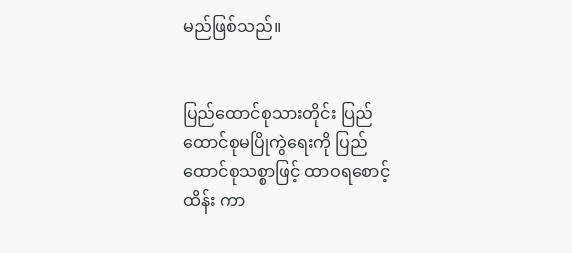မည်ဖြစ်သည်။


ပြည်ထောင်စုသားတိုင်း ပြည်ထောင်စုမပြိုကွဲရေးကို ပြည်ထောင်စုသစ္စာဖြင့် ထာဝရစောင့်ထိန်း ကာ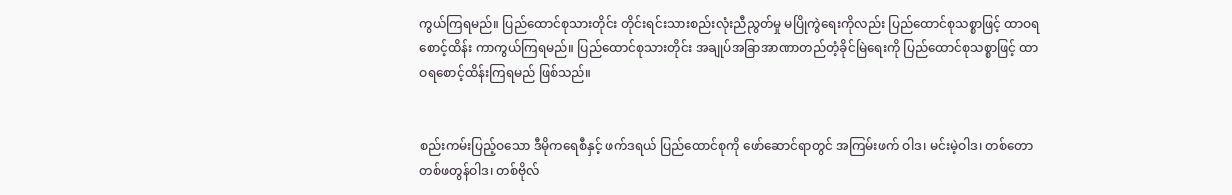ကွယ်ကြရမည်။ ပြည်ထောင်စုသားတိုင်း တိုင်းရင်းသားစည်းလုံးညီညွတ်မှု မပြိုကွဲရေးကိုလည်း ပြည်ထောင်စုသစ္စာဖြင့် ထာဝရစောင့်ထိန်း ကာကွယ်ကြရမည်။ ပြည်ထောင်စုသားတိုင်း အချုပ်အခြာအာဏာတည်တံ့ခိုင်မြဲရေးကို ပြည်ထောင်စုသစ္စာဖြင့် ထာဝရစောင့်ထိန်းကြရမည် ဖြစ်သည်။


စည်းကမ်းပြည့်ဝသော ဒီမိုကရေစီနှင့် ဖက်ဒရယ် ပြည်ထောင်စုကို ဖော်ဆောင်ရာတွင် အကြမ်းဖက် ဝါဒ၊ မင်းမဲ့ဝါဒ၊ တစ်တောတစ်ဖတွန်ဝါဒ၊ တစ်ဗိုလ်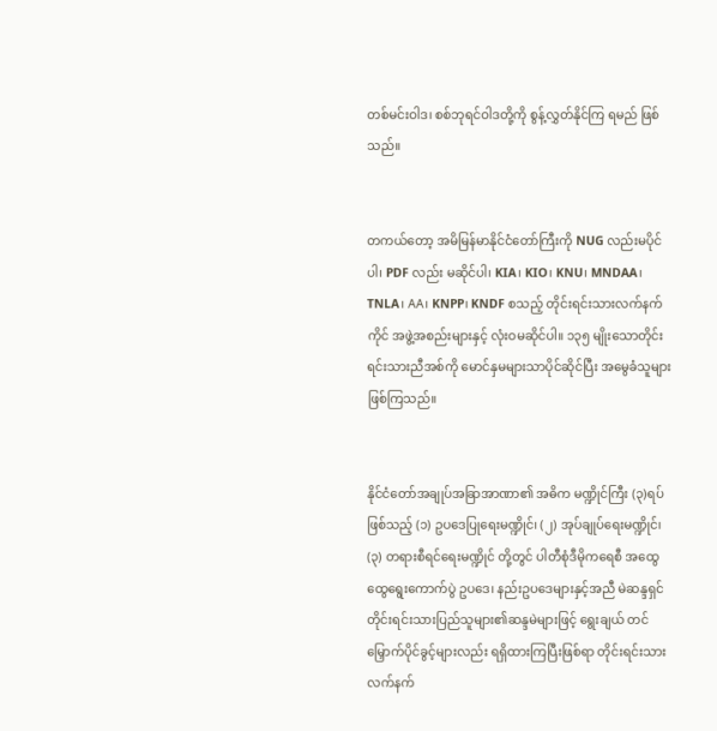တစ်မင်းဝါဒ၊ စစ်ဘုရင်ဝါဒတို့ကို စွန့်လွှတ်နိုင်ကြ ရမည် ဖြစ်သည်။


တကယ်တော့ အမိမြန်မာနိုင်ငံတော်ကြီးကို NUG လည်းမပိုင်ပါ၊ PDF လည်း မဆိုင်ပါ၊ KIA၊ KIO၊ KNU၊ MNDAA၊ TNLA၊ AA၊ KNPP၊ KNDF စသည့် တိုင်းရင်းသားလက်နက်ကိုင် အဖွဲ့အစည်းများနှင့် လုံးဝမဆိုင်ပါ။ ၁၃၅ မျိုးသောတိုင်းရင်းသားညီအစ်ကို မောင်နှမများသာပိုင်ဆိုင်ပြီး အမွေခံသူများ ဖြစ်ကြသည်။


နိုင်ငံတော်အချုပ်အခြာအာဏာ၏ အဓိက မဏ္ဍိုင်ကြီး (၃)ရပ်ဖြစ်သည့် (၁) ဥပဒေပြုရေးမဏ္ဍိုင်၊ (၂) အုပ်ချုပ်ရေးမဏ္ဍိုင်၊ (၃) တရားစီရင်ရေးမဏ္ဍိုင် တို့တွင် ပါတီစုံဒီမိုကရေစီ အထွေထွေရွေးကောက်ပွဲ ဥပဒေ၊ နည်းဥပဒေများနှင့်အညီ မဲဆန္ဒရှင် တိုင်းရင်းသားပြည်သူများ၏ဆန္ဒမဲများဖြင့် ရွေးချယ် တင်မြှောက်ပိုင်ခွင့်များလည်း ရရှိထားကြပြီးဖြစ်ရာ တိုင်းရင်းသားလက်နက်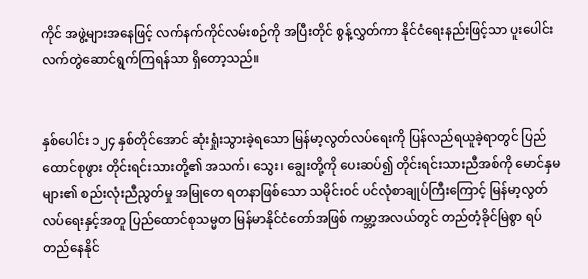ကိုင် အဖွဲ့များအနေဖြင့် လက်နက်ကိုင်လမ်းစဉ်ကို အပြီးတိုင် စွန့်လွှတ်ကာ နိုင်ငံရေးနည်းဖြင့်သာ ပူးပေါင်းလက်တွဲဆောင်ရွက်ကြရန်သာ ရှိတော့သည်။


နှစ်ပေါင်း ၁၂၄ နှစ်တိုင်အောင် ဆုံးရှုံးသွားခဲ့ရသော မြန်မာ့လွတ်လပ်ရေးကို ပြန်လည်ရယူခဲ့ရာတွင် ပြည်ထောင်စုဖွား တိုင်းရင်းသားတို့၏ အသက်၊ သွေး၊ ချွေးတို့ကို ပေးဆပ်၍ တိုင်းရင်းသားညီအစ်ကို မောင်နှမများ၏ စည်းလုံးညီညွတ်မှု အမြုတေ ရတနာဖြစ်သော သမိုင်းဝင် ပင်လုံစာချုပ်ကြီးကြောင့် မြန်မာ့လွတ်လပ်ရေးနှင့်အတူ ပြည်ထောင်စုသမ္မတ မြန်မာနိုင်ငံတော်အဖြစ် ကမ္ဘာ့အလယ်တွင် တည်တံ့ခိုင်မြဲစွာ ရပ်တည်နေနိုင်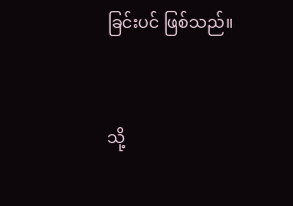ခြင်းပင် ဖြစ်သည်။


သို့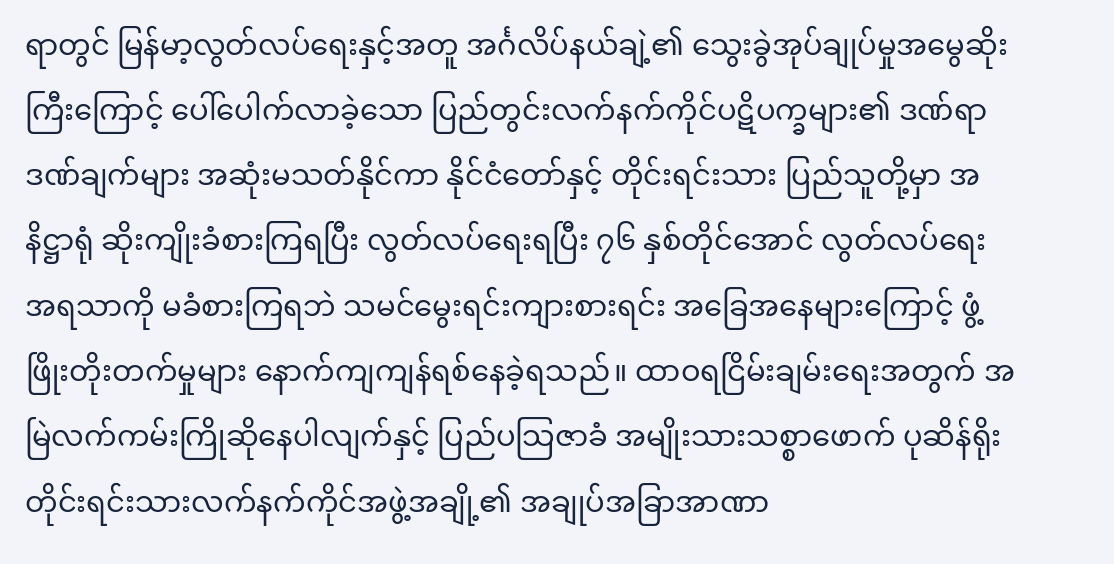ရာတွင် မြန်မာ့လွတ်လပ်ရေးနှင့်အတူ အင်္ဂလိပ်နယ်ချဲ့၏ သွေးခွဲအုပ်ချုပ်မှုအမွေဆိုးကြီးကြောင့် ပေါ်ပေါက်လာခဲ့သော ပြည်တွင်းလက်နက်ကိုင်ပဋိပက္ခများ၏ ဒဏ်ရာဒဏ်ချက်များ အဆုံးမသတ်နိုင်ကာ နိုင်ငံတော်နှင့် တိုင်းရင်းသား ပြည်သူတို့မှာ အနိဋ္ဌာရုံ ဆိုးကျိုးခံစားကြရပြီး လွတ်လပ်ရေးရပြီး ၇၆ နှစ်တိုင်အောင် လွတ်လပ်ရေးအရသာကို မခံစားကြရဘဲ သမင်မွေးရင်းကျားစားရင်း အခြေအနေများကြောင့် ဖွံ့ဖြိုးတိုးတက်မှုများ နောက်ကျကျန်ရစ်နေခဲ့ရသည်။ ထာဝရငြိမ်းချမ်းရေးအတွက် အမြဲလက်ကမ်းကြိုဆိုနေပါလျက်နှင့် ပြည်ပသြဇာခံ အမျိုးသားသစ္စာဖောက် ပုဆိန်ရိုး တိုင်းရင်းသားလက်နက်ကိုင်အဖွဲ့အချို့၏ အချုပ်အခြာအာဏာ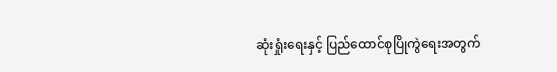ဆုံးရှုံးရေးနှင့် ပြည်ထောင်စုပြိုကွဲရေးအတွက်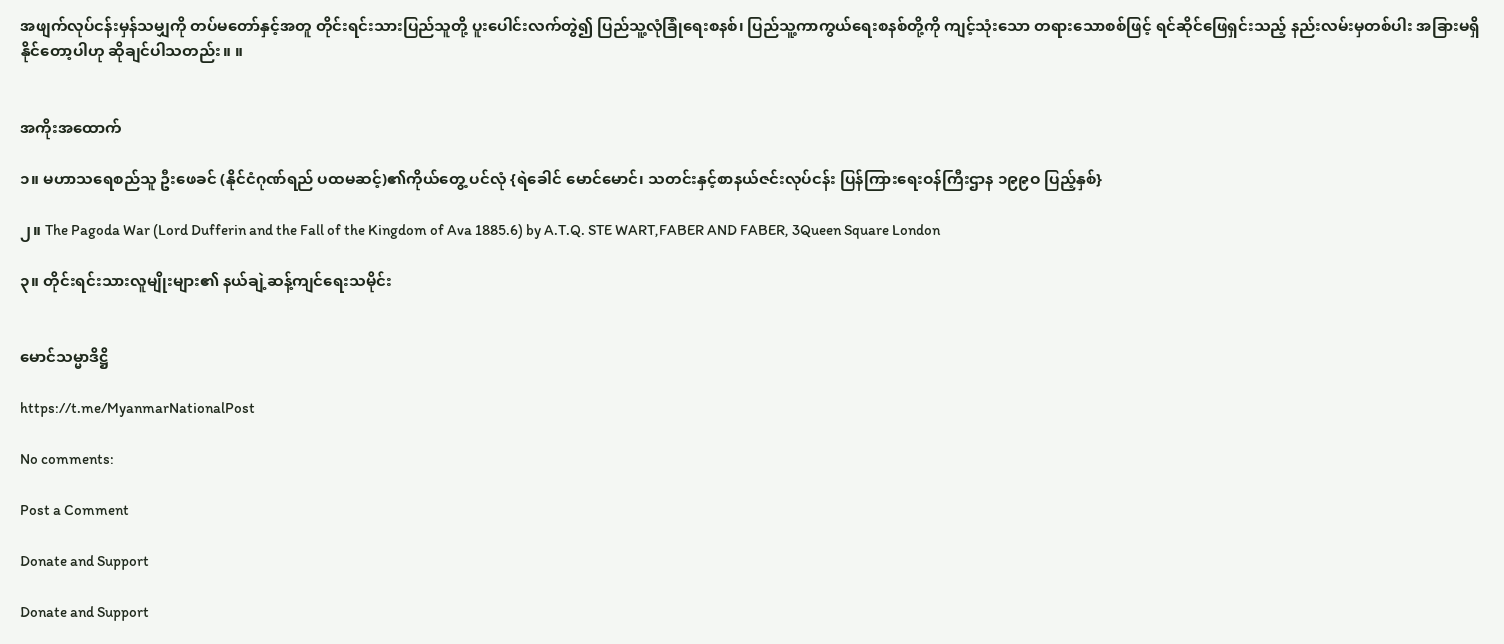အဖျက်လုပ်ငန်းမှန်သမျှကို တပ်မတော်နှင့်အတူ တိုင်းရင်းသားပြည်သူတို့ ပူးပေါင်းလက်တွဲ၍ ပြည်သူ့လုံခြုံရေးစနစ်၊ ပြည်သူ့ကာကွယ်ရေးစနစ်တို့ကို ကျင့်သုံးသော တရားသောစစ်ဖြင့် ရင်ဆိုင်ဖြေရှင်းသည့် နည်းလမ်းမှတစ်ပါး အခြားမရှိနိုင်တော့ပါဟု ဆိုချင်ပါသတည်း။ ။


အကိုးအထောက်

၁။ မဟာသရေစည်သူ ဦးဖေခင် (နိုင်ငံဂုဏ်ရည် ပထမဆင့်)၏ကိုယ်တွေ့ ပင်လုံ {ရဲခေါင် မောင်မောင်၊ သတင်းနှင့်စာနယ်ဇင်းလုပ်ငန်း ပြန်ကြားရေးဝန်ကြီးဌာန ၁၉၉ဝ ပြည့်နှစ်}

၂။ The Pagoda War (Lord Dufferin and the Fall of the Kingdom of Ava 1885.6) by A.T.Q. STE WART,FABER AND FABER, 3Queen Square London

၃။ တိုင်းရင်းသားလူမျိုးများ၏ နယ်ချဲ့ဆန့်ကျင်ရေးသမိုင်း


မောင်သမ္မာဒိဋ္ဌိ

https://t.me/MyanmarNationalPost

No comments:

Post a Comment

Donate and Support

Donate and Support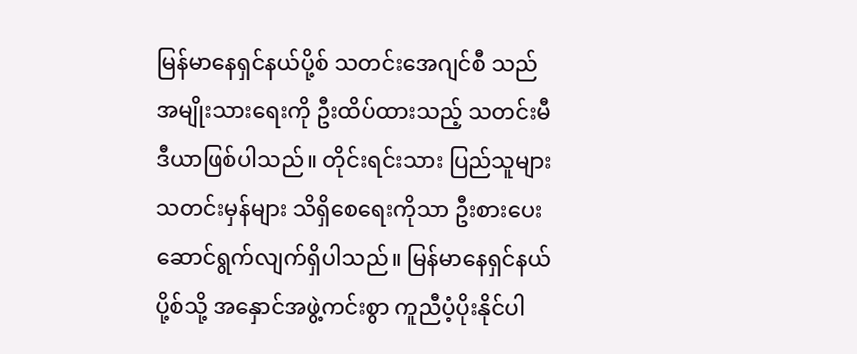မြန်မာနေရှင်နယ်ပို့စ် သတင်းအေဂျင်စီ သည် အမျိုးသားရေးကို ဦးထိပ်ထားသည့် သတင်းမီဒီယာဖြစ်ပါသည်။ တိုင်းရင်းသား ပြည်သူများ သတင်းမှန်များ သိရှိစေရေးကိုသာ ဦးစားပေး ဆောင်ရွက်လျက်ရှိပါသည်။ မြန်မာနေရှင်နယ်ပို့စ်သို့ အနှောင်အဖွဲ့ကင်းစွာ ကူညီပံ့ပိုးနိုင်ပါ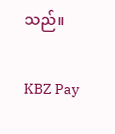သည်။

KBZ Pay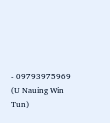- 09793975969 (U Nauing Win Tun)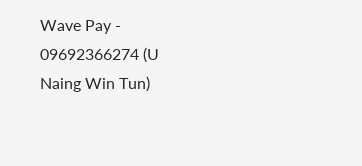Wave Pay - 09692366274 (U Naing Win Tun)